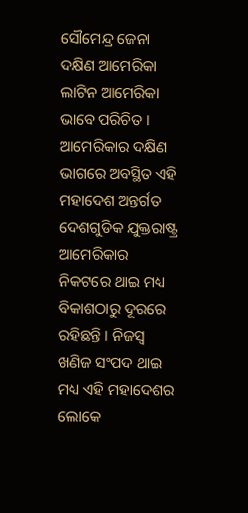ସୌମେନ୍ଦ୍ର ଜେନା
ଦକ୍ଷିଣ ଆମେରିକା ଲାଟିନ ଆମେରିକା ଭାବେ ପରିଚିତ । ଆମେରିକାର ଦକ୍ଷିଣ ଭାଗରେ ଅବସ୍ଥିତ ଏହି ମହାଦେଶ ଅନ୍ତର୍ଗତ ଦେଶଗୁଡିକ ଯୁକ୍ତରାଷ୍ଟ୍ର ଆମେରିକାର ନିକଟରେ ଥାଇ ମଧ୍ୟ ବିକାଶଠାରୁ ଦୂରରେ ରହିଛନ୍ତି । ନିଜସ୍ୱ ଖଣିଜ ସଂପଦ ଥାଇ ମଧ୍ୟ ଏହି ମହାଦେଶର ଲୋକେ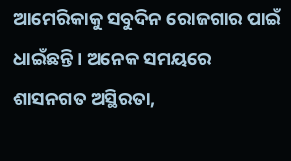ଆମେରିକାକୁ ସବୁଦିନ ରୋଜଗାର ପାଇଁ ଧାଇଁଛନ୍ତି । ଅନେକ ସମୟରେ ଶାସନଗତ ଅସ୍ଥିରତା,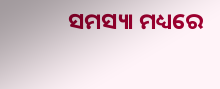ସମସ୍ୟା ମଧ୍ୟରେ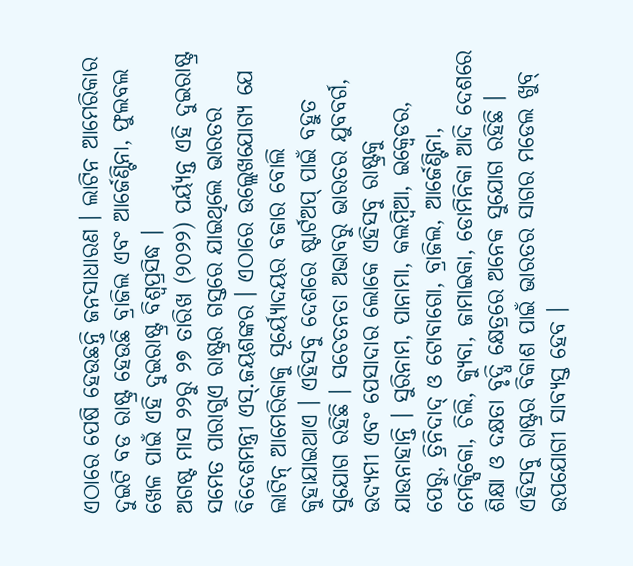ଏଠାରେ ପେଷି ହେଉଛନ୍ତି ଜନସାଧାରଣ । ଲାଟିନ ଆମେରିକାର ଦୁଇଟି ବଡ ରାଷ୍ଟ୍ର ହେଉଛି ବ୍ରାଜିଲ ଏବଂ ଆର୍ଜେଣ୍ଟିନା, ଫୁଲବଲ ଖେଳ ପାଇଁ ଏହି ଦୁଇରାଷ୍ଟ୍ର ବିଶ୍ୱପ୍ରସିଦ୍ଧ ।
ଅଗଷ୍ଟ ମାସ ୨୨ରୁ ୨୭ ତାରିଖ (୨୦୨୨) ପର୍ୟ୍ୟନ୍ତ ଏହି ଦୁଇରାଷ୍ଟ୍ର ସମେତ ପାରାଗୁଏ ରାଷ୍ଟ୍ରର ଗସ୍ତରେ ଯାଇଥିଲେ ଭାରତର ବିଦେଶମନ୍ତ୍ରୀ ଏସ୍.ଜୟଶଙ୍କର । ଏଠାରେ ଉଲ୍ଲେଖଯୋଗ୍ୟ ଯେ ଲାଟିନ୍ ଆମେରିକାକୁ ସୂର୍ୟ୍ୟୋଦୟର ବଜାର ବୋଲି କୁହାଯାଇଥାଏ । ଏହିସବୁ ଦେଶରେ ଷ୍ଟାର୍ଟଅପ୍ ପାଇଁ ବହୁତ ସୁଯୋଗ ରହିଛି । ସଚେତନତା ଅଭାବରୁ ଭାରତର ଯୁବବର୍ଗ, ଉଦ୍ୟମୀ ଏବଂ ପେସାଦାର ଲୋକେ ଏହିସବୁ ରାଷ୍ଟ୍ରକୁ ଯାଉନାହାନ୍ତି । ସୁରିନାମ, ପାନାମା, କଲମ୍ବିଆ, ଇକ୍ୱେଡର, ପେରୁ, ତ୍ରିନିଦାଦ୍ ଓ ଟୋବାଗୋ, ବ୍ରାଜିଲ, ଆର୍ଜେଣ୍ଟିନା, ମେକ୍ସିକୋ, ଚିଲି, କ୍ୟୁବା, ଜାମାଇକା, ଡୋମିନିକା ଆଦି ଦେଶରେ ଶିକ୍ଷା ଓ ଦକ୍ଷତା ବୃଦ୍ଧି କ୍ଷେତ୍ରରେ ଅନେକ ସୁଯୋଗ ରହିଛି । ଏହିସବୁ ରାଷ୍ଟ୍ରର ବିକାଶ ପାଇଁ ଭାରତର ସାଗର ମଡେଲ ଖୁବ୍ ଉପଯୋଗୀ ସାବ୍ୟସ୍ତ ହେବ ।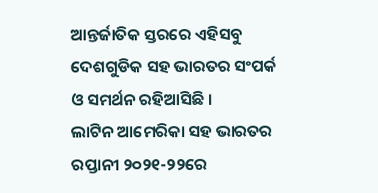ଆନ୍ତର୍ଜାତିକ ସ୍ତରରେ ଏହିସବୁ ଦେଶଗୁଡିକ ସହ ଭାରତର ସଂପର୍କ ଓ ସମର୍ଥନ ରହିଆସିଛି ।
ଲାଟିନ ଆମେରିକା ସହ ଭାରତର ରପ୍ତାନୀ ୨୦୨୧-୨୨ରେ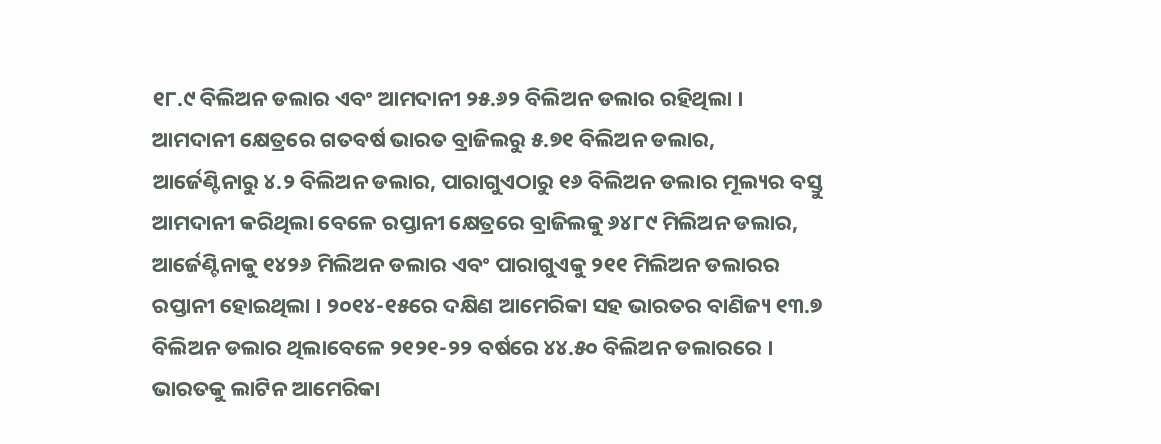୧୮.୯ ବିଲିଅନ ଡଲାର ଏବଂ ଆମଦାନୀ ୨୫.୬୨ ବିଲିଅନ ଡଲାର ରହିଥିଲା । ଆମଦାନୀ କ୍ଷେତ୍ରରେ ଗତବର୍ଷ ଭାରତ ବ୍ରାଜିଲରୁ ୫.୭୧ ବିଲିଅନ ଡଲାର, ଆର୍ଜେଣ୍ଟିନାରୁ ୪.୨ ବିଲିଅନ ଡଲାର, ପାରାଗୁଏଠାରୁ ୧୬ ବିଲିଅନ ଡଲାର ମୂଲ୍ୟର ବସ୍ତୁ ଆମଦାନୀ କରିଥିଲା ବେଳେ ରପ୍ତାନୀ କ୍ଷେତ୍ରରେ ବ୍ରାଜିଲକୁ ୬୪୮୯ ମିଲିଅନ ଡଲାର, ଆର୍ଜେଣ୍ଟିନାକୁ ୧୪୨୬ ମିଲିଅନ ଡଲାର ଏବଂ ପାରାଗୁଏକୁ ୨୧୧ ମିଲିଅନ ଡଲାରର ରପ୍ତାନୀ ହୋଇଥିଲା । ୨୦୧୪-୧୫ରେ ଦକ୍ଷିଣ ଆମେରିକା ସହ ଭାରତର ବାଣିଜ୍ୟ ୧୩.୭ ବିଲିଅନ ଡଲାର ଥିଲାବେଳେ ୨୧୨୧-୨୨ ବର୍ଷରେ ୪୪.୫୦ ବିଲିଅନ ଡଲାରରେ । ଭାରତକୁ ଲାଟିନ ଆମେରିକା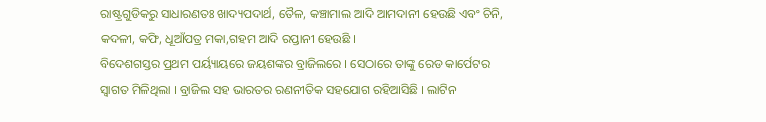ରାଷ୍ଟ୍ରଗୁଡିକରୁ ସାଧାରଣତଃ ଖାଦ୍ୟପଦାର୍ଥ, ତୈଳ, କଞ୍ଚାମାଲ ଆଦି ଆମଦାନୀ ହେଉଛି ଏବଂ ଚିନି, କଦଳୀ, କଫି, ଧୂଆଁପତ୍ର ମକା,ଗହମ ଆଦି ରପ୍ତାନୀ ହେଉଛି ।
ବିଦେଶଗସ୍ତର ପ୍ରଥମ ପର୍ୟ୍ୟାୟରେ ଜୟଶଙ୍କର ବ୍ରାଜିଲରେ । ସେଠାରେ ତାଙ୍କୁ ରେଡ କାର୍ପେଟର ସ୍ୱାଗତ ମିଳିଥିଲା । ବ୍ରାଜିଲ ସହ ଭାରତର ରଣନୀତିକ ସହଯୋଗ ରହିଆସିଛି । ଲାଟିନ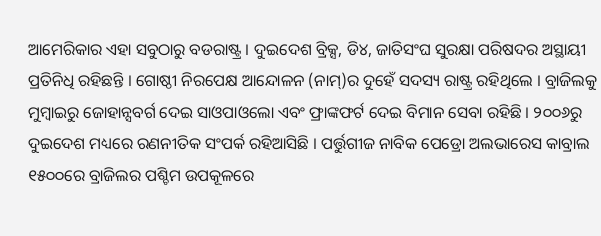ଆମେରିକାର ଏହା ସବୁଠାରୁ ବଡରାଷ୍ଟ୍ର । ଦୁଇଦେଶ ବ୍ରିକ୍ସ, ଡି୪, ଜାତିସଂଘ ସୁରକ୍ଷା ପରିଷଦର ଅସ୍ଥାୟୀ ପ୍ରତିନିଧି ରହିଛନ୍ତି । ଗୋଷ୍ଠୀ ନିରପେକ୍ଷ ଆନ୍ଦୋଳନ (ନାମ୍)ର ଦୁହେଁ ସଦସ୍ୟ ରାଷ୍ଟ୍ର ରହିଥିଲେ । ବ୍ରାଜିଲକୁ ମୁମ୍ବାଇରୁ ଜୋହାନ୍ସବର୍ଗ ଦେଇ ସାଓପାଓଲୋ ଏବଂ ଫ୍ରାଙ୍କଫର୍ଟ ଦେଇ ବିମାନ ସେବା ରହିଛି । ୨୦୦୬ରୁ ଦୁଇଦେଶ ମଧ୍ୟରେ ରଣନୀତିକ ସଂପର୍କ ରହିଆସିଛି । ପର୍ତ୍ତୁଗୀଜ ନାବିକ ପେଡ୍ରୋ ଅଲଭାରେସ କାବ୍ରାଲ ୧୫୦୦ରେ ବ୍ରାଜିଲର ପଶ୍ଚିମ ଉପକୂଳରେ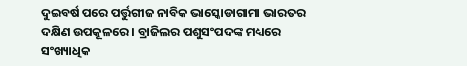ଦୁଇବର୍ଷ ପରେ ପର୍ତ୍ତୁଗୀଜ ନାବିକ ଭାସ୍କୋଡାଗାମା ଭାରତର ଦକ୍ଷିଣ ଉପକୂଳରେ । ବ୍ରାଜିଲର ପଶୁସଂପଦଙ୍କ ମଧ୍ୟରେ ସଂଖ୍ୟାଧିକ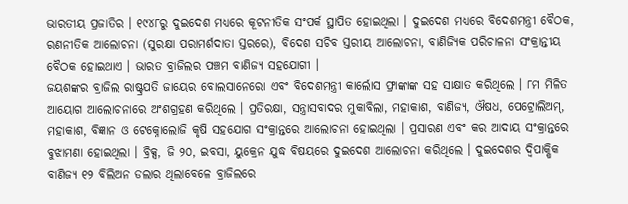ଭାରତୀୟ ପ୍ରଜାତିର । ୧୯୪୮ରୁ ଦୁଇଦେଶ ମଧ୍ୟରେ କୂଟନୀତିକ ସଂପର୍କ ସ୍ଥାପିତ ହୋଇଥିଲା । ଦୁଇଦେଶ ମଧ୍ୟରେ ବିଦେଶମନ୍ତ୍ରୀ ବୈଠକ, ରଣନୀତିକ ଆଲୋଚନା (ସୁରକ୍ଷା ପରାମର୍ଶଦାତା ସ୍ତରରେ), ବିଦେଶ ସଚିବ ସ୍ତରୀୟ ଆଲୋଚନା, ବାଣିଜ୍ୟିକ ପରିଚାଳନା ସଂକ୍ରାନ୍ତୀୟ ବୈଠକ ହୋଇଥାଏ । ଭାରତ ବ୍ରାଜିଲର ପଞ୍ଚମ ବାଣିଜ୍ୟ ସହଯୋଗୀ ।
ଜୟଶଙ୍କର ବ୍ରାଜିଲ ରାଷ୍ଟ୍ରପତି ଜାୟେର ବୋଲସାନେରୋ ଏବଂ ବିଦେଶମନ୍ତ୍ରୀ କାର୍ଲୋସ ଫ୍ରାଙ୍କାଙ୍କ ସହ ସାକ୍ଷାତ କରିଥିଲେ । ୮ମ ମିଳିତ ଆୟୋଗ ଆଲୋଚନାରେ ଅଂଶଗ୍ରହଣ କରିଥିଲେ । ପ୍ରତିରକ୍ଷା, ସନ୍ତ୍ରାସବାଦର ମୁକାବିଲା, ମହାକାଶ, ବାଣିଜ୍ୟ, ଔଷଧ, ପେଟ୍ରୋଲିଅମ୍, ମହାକାଶ, ବିଜ୍ଞାନ ଓ ଟେକ୍ନୋଲୋଜି କୃଷି ସହଯୋଗ ସଂକ୍ରାନ୍ତରେ ଆଲୋଚନା ହୋଇଥିଲା । ପ୍ରସାରଣ ଏବଂ କର ଆଦାୟ ସଂକ୍ରାନ୍ତରେ ବୁଝାମଣା ହୋଇଥିଲା । ବ୍ରିକ୍ସ, ଜି ୨୦, ଇବସା, ୟୁକ୍ରେନ ଯୁଦ୍ଧ ବିଷୟରେ ଦୁଇଦେଶ ଆଲୋଚନା କରିଥିଲେ । ଦୁଇଦେଶର ଦ୍ୱିପାକ୍ଷିକ ବାଣିଜ୍ୟ ୧୨ ବିଲିଅନ ଡଲାର ଥିଲାବେଳେ ବ୍ରାଜିଲରେ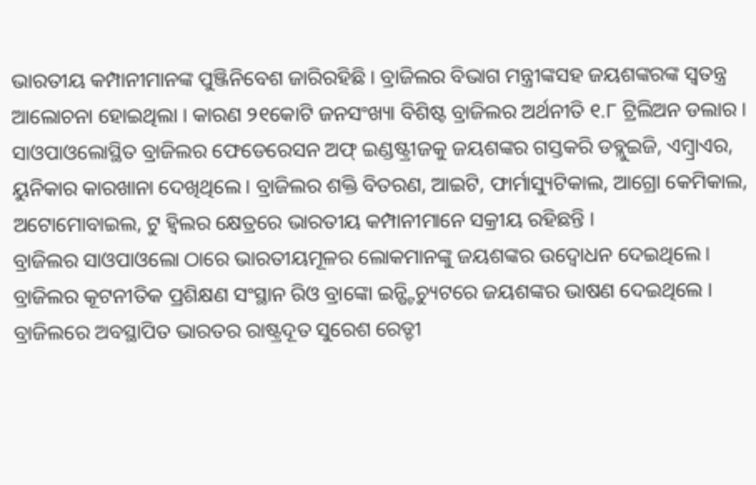ଭାରତୀୟ କମ୍ପାନୀମାନଙ୍କ ପୁଞ୍ଜିନିବେଶ ଜାରିରହିଛି । ବ୍ରାଜିଲର ବିଭାଗ ମନ୍ତ୍ରୀଙ୍କସହ ଜୟଶଙ୍କରଙ୍କ ସ୍ୱତନ୍ତ୍ର ଆଲୋଚନା ହୋଇଥିଲା । କାରଣ ୨୧କୋଟି ଜନସଂଖ୍ୟା ବିଶିଷ୍ଟ ବ୍ରାଜିଲର ଅର୍ଥନୀତି ୧.୮ ଟ୍ରିଲିଅନ ଡଲାର । ସାଓପାଓଲୋସ୍ଥିତ ବ୍ରାଜିଲର ଫେଡେରେସନ ଅଫ୍ ଇଣ୍ଡଷ୍ଟ୍ରୀଜକୁ ଜୟଶଙ୍କର ଗସ୍ତକରି ଡବ୍ଲୁଇଜି, ଏମ୍ବ୍ରାଏର, ୟୁନିକାର କାରଖାନା ଦେଖିଥିଲେ । ବ୍ରାଜିଲର ଶକ୍ତି ବିତରଣ, ଆଇଟି, ଫାର୍ମାସ୍ୟୁଟିକାଲ, ଆଗ୍ରୋ କେମିକାଲ, ଅଟୋମୋବାଇଲ, ଟୁ ହ୍ୱିଲର କ୍ଷେତ୍ରରେ ଭାରତୀୟ କମ୍ପାନୀମାନେ ସକ୍ରୀୟ ରହିଛନ୍ତି ।
ବ୍ରାଜିଲର ସାଓପାଓଲୋ ଠାରେ ଭାରତୀୟମୂଳର ଲୋକମାନଙ୍କୁ ଜୟଶଙ୍କର ଉଦ୍ବୋଧନ ଦେଇଥିଲେ । ବ୍ରାଜିଲର କୂଟନୀତିକ ପ୍ରଶିକ୍ଷଣ ସଂସ୍ଥାନ ରିଓ ବ୍ରାଙ୍କୋ ଇନ୍ଷ୍ଟିଚ୍ୟୁଟରେ ଜୟଶଙ୍କର ଭାଷଣ ଦେଇଥିଲେ । ବ୍ରାଜିଲରେ ଅବସ୍ଥାପିତ ଭାରତର ରାଷ୍ଟ୍ରଦୂତ ସୁରେଶ ରେଡ୍ଡୀ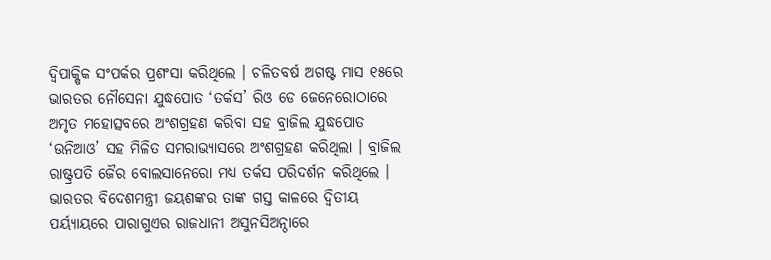ଦ୍ୱିପାକ୍ଷିକ ସଂପର୍କର ପ୍ରଶଂସା କରିଥିଲେ । ଚଳିତବର୍ଷ ଅଗଷ୍ଟ ମାସ ୧୫ରେ ଭାରତର ନୌସେନା ଯୁଦ୍ଧପୋତ ‘ତର୍କସ’ ରିଓ ଡେ ଜେନେରୋଠାରେ ଅମୃତ ମହୋତ୍ସବରେ ଅଂଶଗ୍ରହଣ କରିବା ସହ ବ୍ରାଜିଲ ଯୁଦ୍ଧପୋତ ‘ଉନିଆଓ’ ସହ ମିଳିତ ସମରାଭ୍ୟାସରେ ଅଂଶଗ୍ରହଣ କରିଥିଲା । ବ୍ରାଜିଲ ରାଷ୍ଟ୍ରପତି ଜୈର ବୋଲସାନେରୋ ମଧ୍ୟ ତର୍କସ ପରିଦର୍ଶନ କରିଥିଲେ ।
ଭାରତର ବିଦେଶମନ୍ତ୍ରୀ ଜୟଶଙ୍କର ତାଙ୍କ ଗସ୍ତ କାଳରେ ଦ୍ୱିତୀୟ ପର୍ୟ୍ୟାୟରେ ପାରାଗୁଏର ରାଜଧାନୀ ଅସୁନସିଅନ୍ଠାରେ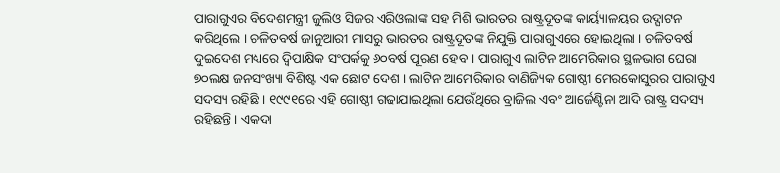ପାରାଗୁଏର ବିଦେଶମନ୍ତ୍ରୀ ଜୁଲିଓ ସିଜର ଏରିଓଲାଙ୍କ ସହ ମିଶି ଭାରତର ରାଷ୍ଟ୍ରଦୂତଙ୍କ କାର୍ୟ୍ୟାଳୟର ଉଦ୍ଘାଟନ କରିଥିଲେ । ଚଳିତବର୍ଷ ଜାନୁଆରୀ ମାସରୁ ଭାରତର ରାଷ୍ଟ୍ରଦୂତଙ୍କ ନିଯୁକ୍ତି ପାରାଗୁଏରେ ହୋଇଥିଲା । ଚଳିତବର୍ଷ ଦୁଇଦେଶ ମଧ୍ୟରେ ଦ୍ୱିପାକ୍ଷିକ ସଂପର୍କକୁ ୬୦ବର୍ଷ ପୂରଣ ହେବ । ପାରାଗୁଏ ଲାଟିନ ଆମେରିକାର ସ୍ଥଳଭାଗ ଘେରା ୭୦ଲକ୍ଷ ଜନସଂଖ୍ୟା ବିଶିଷ୍ଟ ଏକ ଛୋଟ ଦେଶ । ଲାଟିନ ଆମେରିକାର ବାଣିଜ୍ୟିକ ଗୋଷ୍ଠୀ ମେରକୋସୁରର ପାରାଗୁଏ ସଦସ୍ୟ ରହିଛି । ୧୯୯୧ରେ ଏହି ଗୋଷ୍ଠୀ ଗଢାଯାଇଥିଲା ଯେଉଁଥିରେ ବ୍ରାଜିଲ ଏବଂ ଆର୍ଜେଣ୍ଟିନା ଆଦି ରାଷ୍ଟ୍ର ସଦସ୍ୟ ରହିଛନ୍ତି । ଏକଦା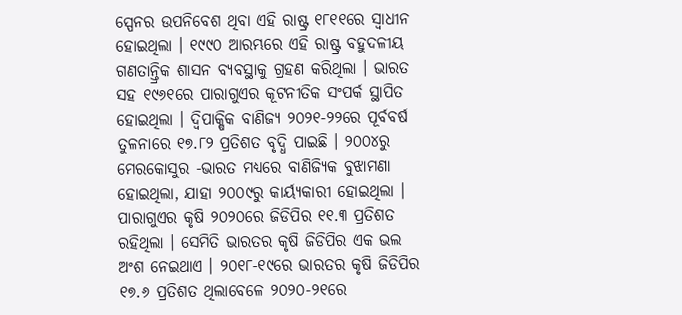ସ୍ପେନର ଉପନିବେଶ ଥିବା ଏହି ରାଷ୍ଟ୍ର ୧୮୧୧ରେ ସ୍ୱାଧୀନ ହୋଇଥିଲା । ୧୯୯୦ ଆରମ୍ଭରେ ଏହି ରାଷ୍ଟ୍ର ବହୁଦଳୀୟ ଗଣତାନ୍ତ୍ରିକ ଶାସନ ବ୍ୟବସ୍ଥାକୁ ଗ୍ରହଣ କରିଥିଲା । ଭାରତ ସହ ୧୯୬୧ରେ ପାରାଗୁଏର କୂଟନୀତିକ ସଂପର୍କ ସ୍ଥାପିତ ହୋଇଥିଲା । ଦ୍ୱିପାକ୍ଷିକ ବାଣିଜ୍ୟ ୨୦୨୧-୨୨ରେ ପୂର୍ବବର୍ଷ ତୁଳନାରେ ୧୭.୮୨ ପ୍ରତିଶତ ବୃଦ୍ଧି ପାଇଛି । ୨୦୦୪ରୁ ମେରକୋସୁର -ଭାରତ ମଧ୍ୟରେ ବାଣିଜ୍ୟିକ ବୁଝାମଣା ହୋଇଥିଲା, ଯାହା ୨୦୦୯ରୁ କାର୍ୟ୍ୟକାରୀ ହୋଇଥିଲା ।
ପାରାଗୁଏର କୃଷି ୨୦୨୦ରେ ଜିଡିପିର ୧୧.୩ ପ୍ରତିଶତ ରହିଥିଲା । ସେମିତି ଭାରତର କୃଷି ଜିଡିପିର ଏକ ଭଲ ଅଂଶ ନେଇଥାଏ । ୨୦୧୮-୧୯ରେ ଭାରତର କୃଷି ଜିଡିପିର ୧୭.୬ ପ୍ରତିଶତ ଥିଲାବେଳେ ୨୦୨୦-୨୧ରେ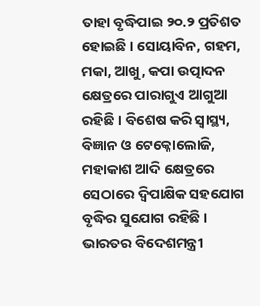ତାହା ବୃଦ୍ଧିପାଇ ୨୦.୨ ପ୍ରତିଶତ ହୋଇଛି । ସୋୟାବିନ, ଗହମ, ମକା, ଆଖୁ, କପା ଉତ୍ପାଦନ କ୍ଷେତ୍ରରେ ପାରାଗୁଏ ଆଗୁଆ ରହିଛି । ବିଶେଷ କରି ସ୍ୱାସ୍ଥ୍ୟ, ବିଜ୍ଞାନ ଓ ଟେକ୍ନୋଲୋଜି, ମହାକାଶ ଆଦି କ୍ଷେତ୍ରରେ ସେଠାରେ ଦ୍ୱିପାକ୍ଷିକ ସହଯୋଗ ବୃଦ୍ଧିର ସୁଯୋଗ ରହିଛି । ଭାରତର ବିଦେଶମନ୍ତ୍ରୀ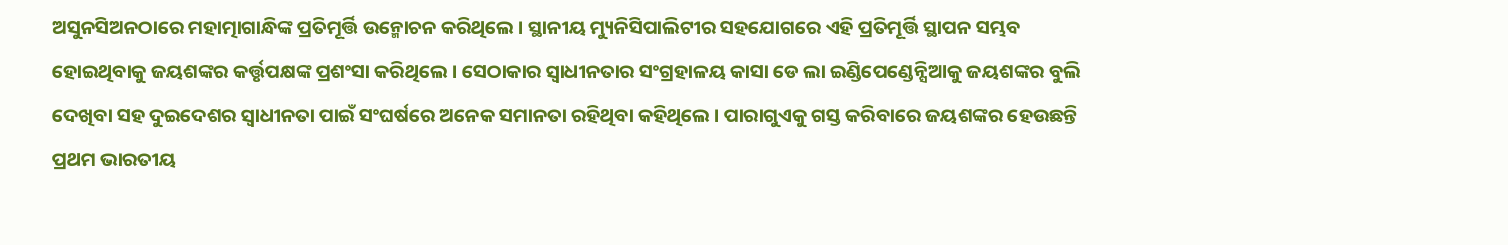ଅସୁନସିଅନଠାରେ ମହାତ୍ମାଗାନ୍ଧିଙ୍କ ପ୍ରତିମୂର୍ତ୍ତି ଉନ୍ମୋଚନ କରିଥିଲେ । ସ୍ଥାନୀୟ ମ୍ୟୁନିସିପାଲିଟୀର ସହଯୋଗରେ ଏହି ପ୍ରତିମୂର୍ତ୍ତି ସ୍ଥାପନ ସମ୍ଭବ ହୋଇଥିବାକୁ ଜୟଶଙ୍କର କର୍ତ୍ତୃପକ୍ଷଙ୍କ ପ୍ରଶଂସା କରିଥିଲେ । ସେଠାକାର ସ୍ୱାଧୀନତାର ସଂଗ୍ରହାଳୟ କାସା ଡେ ଲା ଇଣ୍ଡିପେଣ୍ଡେନ୍ସିଆକୁ ଜୟଶଙ୍କର ବୁଲି ଦେଖିବା ସହ ଦୁଇଦେଶର ସ୍ୱାଧୀନତା ପାଇଁ ସଂଘର୍ଷରେ ଅନେକ ସମାନତା ରହିଥିବା କହିଥିଲେ । ପାରାଗୁଏକୁ ଗସ୍ତ କରିବାରେ ଜୟଶଙ୍କର ହେଉଛନ୍ତି ପ୍ରଥମ ଭାରତୀୟ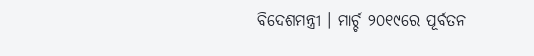ବିଦେଶମନ୍ତ୍ରୀ । ମାର୍ଚ୍ଚ ୨୦୧୯ରେ ପୂର୍ବତନ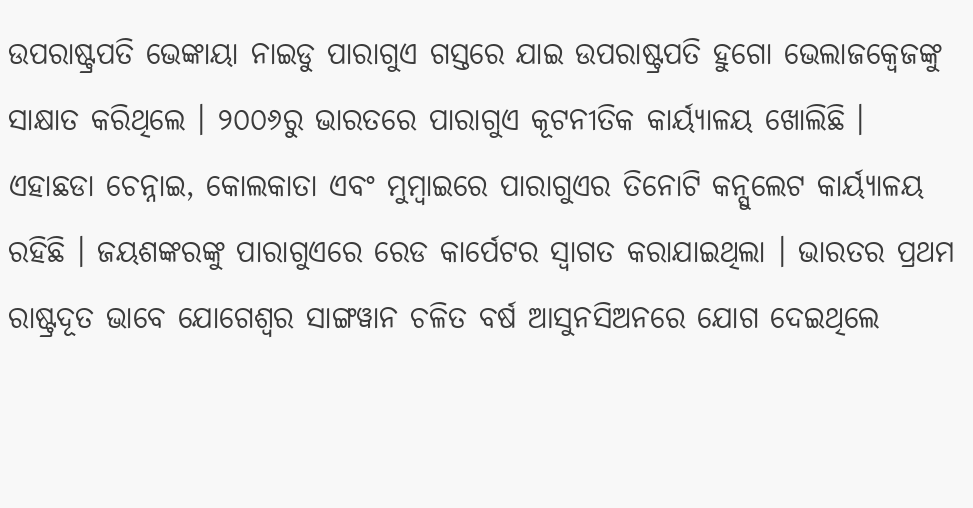ଉପରାଷ୍ଟ୍ରପତି ଭେଙ୍କାୟା ନାଇଡୁ ପାରାଗୁଏ ଗସ୍ତରେ ଯାଇ ଉପରାଷ୍ଟ୍ରପତି ହୁଗୋ ଭେଲାଜକ୍ୱେଜଙ୍କୁ ସାକ୍ଷାତ କରିଥିଲେ । ୨୦୦୬ରୁ ଭାରତରେ ପାରାଗୁଏ କୂଟନୀତିକ କାର୍ୟ୍ୟାଳୟ ଖୋଲିଛି । ଏହାଛଡା ଚେନ୍ନାଇ, କୋଲକାତା ଏବଂ ମୁମ୍ବାଇରେ ପାରାଗୁଏର ତିନୋଟି କନ୍ସୁଲେଟ କାର୍ୟ୍ୟାଳୟ ରହିଛି । ଜୟଶଙ୍କରଙ୍କୁ ପାରାଗୁଏରେ ରେଡ କାର୍ପେଟର ସ୍ୱାଗତ କରାଯାଇଥିଲା । ଭାରତର ପ୍ରଥମ ରାଷ୍ଟ୍ରଦୂତ ଭାବେ ଯୋଗେଶ୍ୱର ସାଙ୍ଗୱାନ ଚଳିତ ବର୍ଷ ଆସୁନସିଅନରେ ଯୋଗ ଦେଇଥିଲେ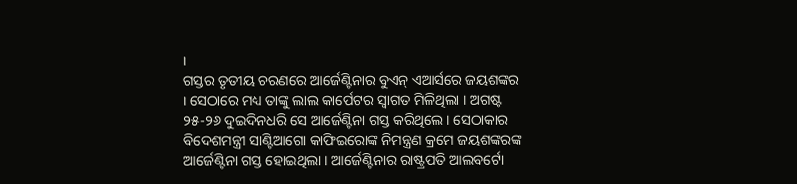।
ଗସ୍ତର ତୃତୀୟ ଚରଣରେ ଆର୍ଜେଣ୍ଟିନାର ବୁଏନ୍ ଏଆର୍ସରେ ଜୟଶଙ୍କର । ସେଠାରେ ମଧ୍ୟ ତାଙ୍କୁ ଲାଲ କାର୍ପେଟର ସ୍ୱାଗତ ମିଳିଥିଲା । ଅଗଷ୍ଟ ୨୫-୨୬ ଦୁଇଦିନଧରି ସେ ଆର୍ଜେଣ୍ଟିନା ଗସ୍ତ କରିଥିଲେ । ସେଠାକାର ବିଦେଶମନ୍ତ୍ରୀ ସାଣ୍ଟିଆଗୋ କାଫିଇରୋଙ୍କ ନିମନ୍ତ୍ରଣ କ୍ରମେ ଜୟଶଙ୍କରଙ୍କ ଆର୍ଜେଣ୍ଟିନା ଗସ୍ତ ହୋଇଥିଲା । ଆର୍ଜେଣ୍ଟିନାର ରାଷ୍ଟ୍ରପତି ଆଲବର୍ଟୋ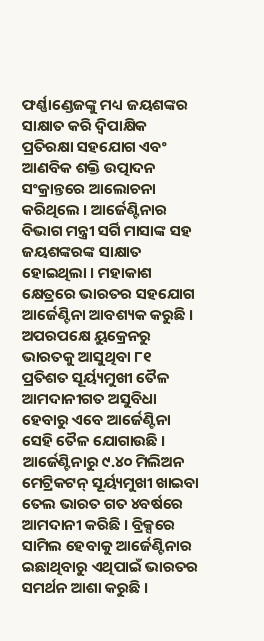ଫର୍ଣ୍ଣାଣ୍ଡେଜଙ୍କୁ ମଧ୍ୟ ଜୟଶଙ୍କର ସାକ୍ଷାତ କରି ଦ୍ୱିପାକ୍ଷିକ ପ୍ରତିରକ୍ଷା ସହଯୋଗ ଏବଂ ଆଣବିକ ଶକ୍ତି ଉତ୍ପାଦନ ସଂକ୍ରାନ୍ତରେ ଆଲୋଚନା କରିଥିଲେ । ଆର୍ଜେଣ୍ଟିନାର ବିଭାଗ ମନ୍ତ୍ରୀ ସର୍ଗି ମାସାଙ୍କ ସହ ଜୟଶଙ୍କରଙ୍କ ସାକ୍ଷାତ ହୋଇଥିଲା । ମହାକାଶ କ୍ଷେତ୍ରରେ ଭାରତର ସହଯୋଗ ଆର୍ଜେଣ୍ଟିନା ଆବଶ୍ୟକ କରୁଛି । ଅପରପକ୍ଷେ ୟୁକ୍ରେନରୁ ଭାରତକୁ ଆସୁଥିବା ୮୧ ପ୍ରତିଶତ ସୂର୍ୟ୍ୟମୁଖୀ ତୈଳ ଆମଦାନୀଗତ ଅସୁବିଧା ହେବାରୁ ଏବେ ଆର୍ଜେଣ୍ଟିନା ସେହି ତୈଳ ଯୋଗାଉଛି ।
ଆର୍ଜେଣ୍ଟିନାରୁ ୯.୪୦ ମିଲିଅନ ମେଟ୍ରିକଟନ୍ ସୂର୍ୟ୍ୟମୁଖୀ ଖାଇବା ତେଲ ଭାରତ ଗତ ୪ବର୍ଷରେ ଆମଦାନୀ କରିଛି । ବ୍ରିକ୍ସରେ ସାମିଲ ହେବାକୁ ଆର୍ଜେଣ୍ଟିନାର ଇଛାଥିବାରୁ ଏଥିପାଇଁ ଭାରତର ସମର୍ଥନ ଆଶା କରୁଛି ।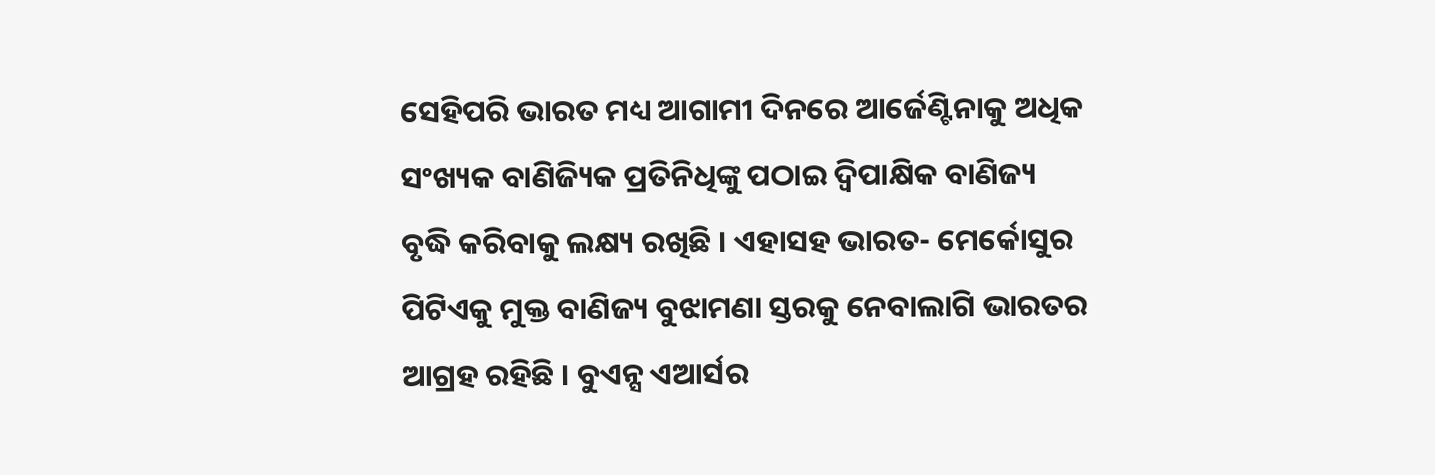ସେହିପରି ଭାରତ ମଧ୍ୟ ଆଗାମୀ ଦିନରେ ଆର୍ଜେଣ୍ଟିନାକୁ ଅଧିକ ସଂଖ୍ୟକ ବାଣିଜ୍ୟିକ ପ୍ରତିନିଧିଙ୍କୁ ପଠାଇ ଦ୍ୱିପାକ୍ଷିକ ବାଣିଜ୍ୟ ବୃଦ୍ଧି କରିବାକୁ ଲକ୍ଷ୍ୟ ରଖିଛି । ଏହାସହ ଭାରତ- ମେର୍କୋସୁର ପିଟିଏକୁ ମୁକ୍ତ ବାଣିଜ୍ୟ ବୁଝାମଣା ସ୍ତରକୁ ନେବାଲାଗି ଭାରତର ଆଗ୍ରହ ରହିଛି । ବୁଏନ୍ସ ଏଆର୍ସର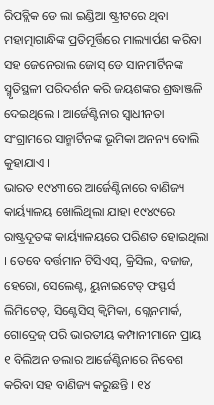ରିପବ୍ଲିକ ଡେ ଲା ଇଣ୍ଡିଆ ଷ୍ଟ୍ରୀଟରେ ଥିବା ମହାତ୍ମାଗାନ୍ଧିଙ୍କ ପ୍ରତିମୂର୍ତ୍ତିରେ ମାଲ୍ୟାର୍ପଣ କରିବା ସହ ଜେନେରାଲ ଜୋସ୍ ଡେ ସାନମାର୍ଟିନଙ୍କ ସ୍ମୃତିସ୍ଥଳୀ ପରିଦର୍ଶନ କରି ଜୟଶଙ୍କର ଶ୍ରଦ୍ଧାଞ୍ଜଳି ଦେଇଥିଲେ । ଆର୍ଜେଣ୍ଟିନାର ସ୍ୱାଧୀନତା ସଂଗ୍ରାମରେ ସାନ୍ମାର୍ଟିନଙ୍କ ଭୂମିକା ଅନନ୍ୟ ବୋଲି କୁହାଯାଏ ।
ଭାରତ ୧୯୪୩ରେ ଆର୍ଜେଣ୍ଟିନାରେ ବାଣିଜ୍ୟ କାର୍ୟ୍ୟାଳୟ ଖୋଲିଥିଲା ଯାହା ୧୯୪୯ରେ ରାଷ୍ଟ୍ରଦୂତଙ୍କ କାର୍ୟ୍ୟାଳୟରେ ପରିଣତ ହୋଇଥିଲା । ତେବେ ବର୍ତ୍ତମାନ ଟିସିଏସ୍, କ୍ରିସିଲ, ବଜାଜ, ହେରୋ, ସେଲେଣ୍ଟ, ୟୁନାଇଟେଡ୍ ଫସ୍ଫର୍ସ ଲିମିଟେଡ୍, ସିଣ୍ଟେସିସ୍ କ୍ୱିମିକା, ଗ୍ଲେନମାର୍କ, ଗୋଦ୍ରେଜ୍ ପରି ଭାରତୀୟ କମ୍ପାନୀମାନେ ପ୍ରାୟ ୧ ବିଲିଅନ ଡଲାର ଆର୍ଜେଣ୍ଟିନାରେ ନିବେଶ କରିବା ସହ ବାଣିଜ୍ୟ କରୁଛନ୍ତି । ୧୪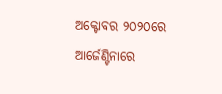ଅକ୍ଟୋବର ୨୦୨୦ରେ ଆର୍ଜେଣ୍ଟିନାରେ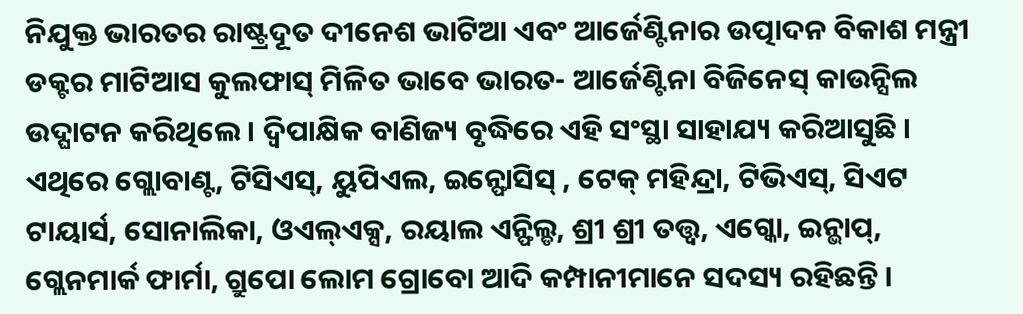ନିଯୁକ୍ତ ଭାରତର ରାଷ୍ଟ୍ରଦୂତ ଦୀନେଶ ଭାଟିଆ ଏବଂ ଆର୍ଜେଣ୍ଟିନାର ଉତ୍ପାଦନ ବିକାଶ ମନ୍ତ୍ରୀ ଡକ୍ଟର ମାଟିଆସ କୁଲଫାସ୍ ମିଳିତ ଭାବେ ଭାରତ- ଆର୍ଜେଣ୍ଟିନା ବିଜିନେସ୍ କାଉନ୍ସିଲ ଉଦ୍ଘାଟନ କରିଥିଲେ । ଦ୍ୱିପାକ୍ଷିକ ବାଣିଜ୍ୟ ବୃଦ୍ଧିରେ ଏହି ସଂସ୍ଥା ସାହାଯ୍ୟ କରିଆସୁଛି । ଏଥିରେ ଗ୍ଲୋବାଣ୍ଟ, ଟିସିଏସ୍, ୟୁପିଏଲ, ଇନ୍ଫୋସିସ୍ , ଟେକ୍ ମହିନ୍ଦ୍ରା, ଟିଭିଏସ୍, ସିଏଟ ଟାୟାର୍ସ, ସୋନାଲିକା, ଓଏଲ୍ଏକ୍ସ, ରୟାଲ ଏନ୍ଫିଲ୍ଡ, ଶ୍ରୀ ଶ୍ରୀ ତତ୍ତ୍ୱ, ଏଗ୍କୋ, ଇନ୍ଭାପ୍, ଗ୍ଲେନମାର୍କ ଫାର୍ମା, ଗ୍ରୁପୋ ଲୋମ ଗ୍ରୋବୋ ଆଦି କମ୍ପାନୀମାନେ ସଦସ୍ୟ ରହିଛନ୍ତି ।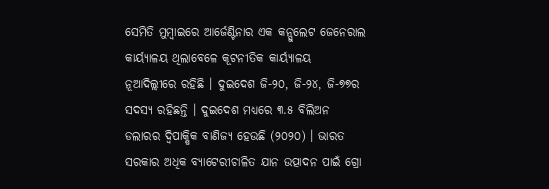ସେମିତି ମୁମ୍ବାଇରେ ଆର୍ଜେଣ୍ଟିନାର ଏକ କନ୍ସୁଲେଟ ଜେନେରାଲ କାର୍ୟ୍ୟାଳୟ ଥିଲାବେଳେ କୂଟନୀତିକ କାର୍ୟ୍ୟାଳୟ ନୂଆଦିଲ୍ଲୀରେ ରହିଛି । ଦୁଇଦେଶ ଜି-୨୦, ଜି-୨୪, ଜି-୭୭ର ସଦସ୍ୟ ରହିଛନ୍ତି । ଦୁଇଦେଶ ମଧ୍ୟରେ ୩.୫ ବିଲିଅନ ଡଲାରର ଦ୍ୱିପାକ୍ଷିକ ବାଣିଜ୍ୟ ହେଉଛି (୨୦୨୦) । ଭାରତ ସରକାର ଅଧିକ ବ୍ୟାଟେରୀଚାଳିତ ଯାନ ଉତ୍ପାଦନ ପାଇଁ ଗ୍ରୋ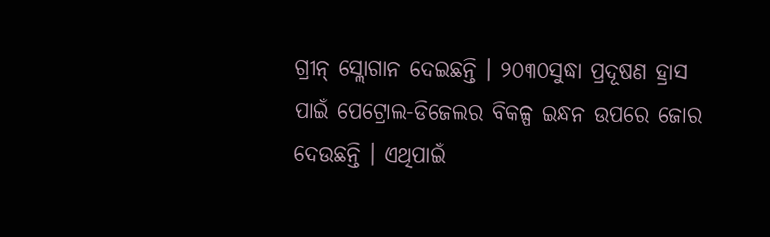ଗ୍ରୀନ୍ ସ୍ଲୋଗାନ ଦେଇଛନ୍ତି । ୨୦୩୦ସୁଦ୍ଧା ପ୍ରଦୂଷଣ ହ୍ରାସ ପାଇଁ ପେଟ୍ରୋଲ-ଡିଜେଲର ବିକଳ୍ପ ଇନ୍ଧନ ଉପରେ ଜୋର ଦେଉଛନ୍ତି । ଏଥିପାଇଁ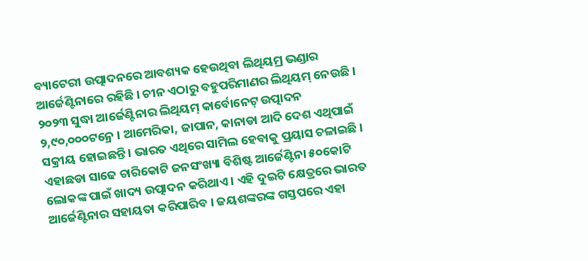ବ୍ୟାଟେରୀ ଉତ୍ପାଦନରେ ଆବଶ୍ୟକ ହେଉଥିବା ଲିଥିୟମ୍ର ଭଣ୍ଡାର ଆର୍ଜେଣ୍ଟିନାରେ ରହିଛି । ଚୀନ ଏଠାରୁ ବହୁପରିମାଣର ଲିଥିୟମ୍ ନେଉଛି । ୨୦୨୩ ସୁଦ୍ଧା ଆର୍ଜେଣ୍ଟିନାର ଲିଥିୟମ୍ କାର୍ବୋନେଟ୍ ଉତ୍ପାଦନ ୨,୯୦,୦୦୦ଟନ୍ରେ । ଆମେରିକା, ଜାପାନ, କାନାଡା ଆଦି ଦେଶ ଏଥିପାଇଁ ସକ୍ରୀୟ ହୋଇଛନ୍ତି । ଭାରତ ଏଥିରେ ସାମିଲ ହେବାକୁ ପ୍ରୟାସ ଚଳାଇଛି । ଏହାଛଡା ସାଢେ ଚାରିକୋଟି ଜନସଂଖ୍ୟା ବିଶିଷ୍ଟ ଆର୍ଜେଣ୍ଟିନା ୫୦କୋଟି ଲୋକଙ୍କ ପାଇଁ ଖାଦ୍ୟ ଉତ୍ପାଦନ କରିଥାଏ । ଏହି ଦୁଇଟି କ୍ଷେତ୍ରରେ ଭାରତ ଆର୍ଜେଣ୍ଟିନାର ସହାୟତା କରିପାରିବ । ଜୟଶଙ୍କରଙ୍କ ଗସ୍ତପରେ ଏହା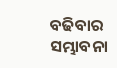ବଢିବାର ସମ୍ଭାବନା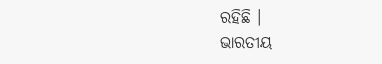ରହିଛି ।
ଭାରତୀୟ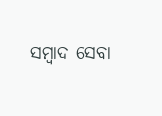ସମ୍ବାଦ ସେବା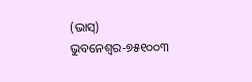(ଭାସ୍)
ଭୁବନେଶ୍ୱର-୭୫୧୦୦୩